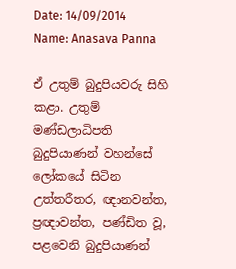Date: 14/09/2014 Name: Anasava Panna

ඒ උතුම් බුදුපියවරු සිහි කළා. උතුම් මණ්ඩලාධිපති බුදුපියාණන් වහන්සේ ලෝකයේ සිටින උත්තරීතර, ඥානවන්ත, ප්‍රඥාවන්ත, පණ්ඩිත වූ, පළවෙනි බුදුපියාණන්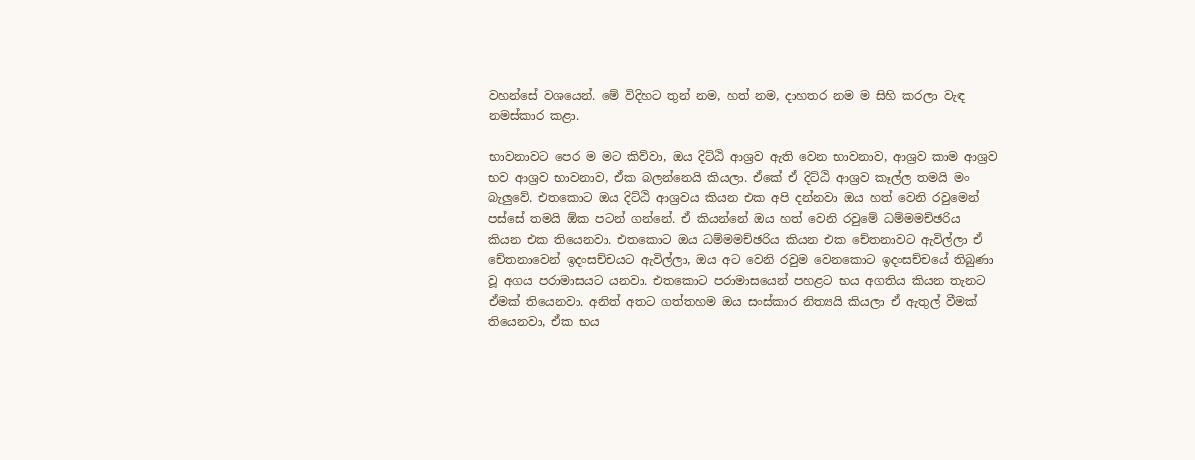වහන්සේ වශයෙන්. මේ විදිහට තුන් නම, හත් නම, දාහතර නම ම සිහි කරලා වැඳ නමස්කාර කළා.

භාවනාවට පෙර ම මට කිව්වා, ඔය දිට්ඨි ආශ්‍රව ඇති වෙන භාවනාව, ආශ්‍රව කාම ආශ්‍රව භව ආශ්‍රව භාවනාව, ඒක බලන්නෙයි කියලා. ඒකේ ඒ දිට්ඨි ආශ්‍රව කෑල්ල තමයි මං බැලුවේ. එතකොට ඔය දිට්ඨි ආශ්‍රවය කියන එක අපි දන්නවා ඔය හත් වෙනි රවුමෙන් පස්සේ තමයි ඕක පටන් ගන්නේ. ඒ කියන්නේ ඔය හත් වෙනි රවුමේ ධම්මමච්ඡරිය කියන එක තියෙනවා. එතකොට ඔය ධම්මමච්ඡරිය කියන එක චේතනාවට ඇවිල්ලා ඒ චේතනාවෙන් ඉදංසච්චයට ඇවිල්ලා, ඔය අට වෙනි රවුම වෙනකොට ඉදංසච්චයේ තිබුණා වූ අගය පරාමාසයට යනවා. එතකොට පරාමාසයෙන් පහළට භය අගතිය කියන තැනට ඒමක් තියෙනවා. අනිත් අතට ගත්තහම ඔය සංස්කාර නිත්‍යයි කියලා ඒ ඇතුල් වීමක් තියෙනවා, ඒක භය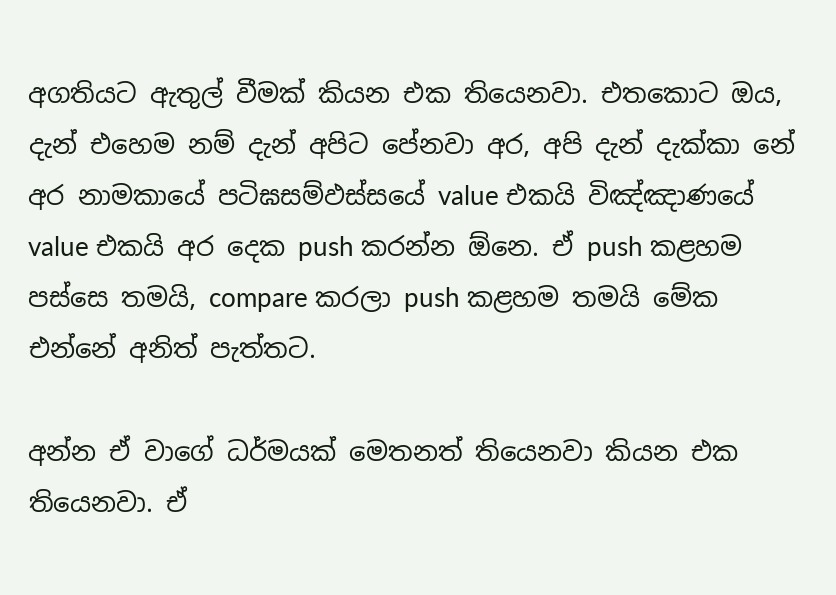අගතියට ඇතුල් වීමක් කියන එක තියෙනවා. එතකොට ඔය, දැන් එහෙම නම් දැන් අපිට පේනවා අර, අපි දැන් දැක්කා නේ අර නාමකායේ පටිඝසම්‌ඵස්‌සයේ value එකයි විඤ්ඤාණයේ value එකයි අර දෙක push කරන්න ඕනෙ. ඒ push කළහම පස්සෙ තමයි, compare කරලා push කළහම තමයි මේක එන්නේ අනිත් පැත්තට.

අන්න ඒ වාගේ ධර්මයක් මෙතනත් තියෙනවා කියන එක තියෙනවා. ඒ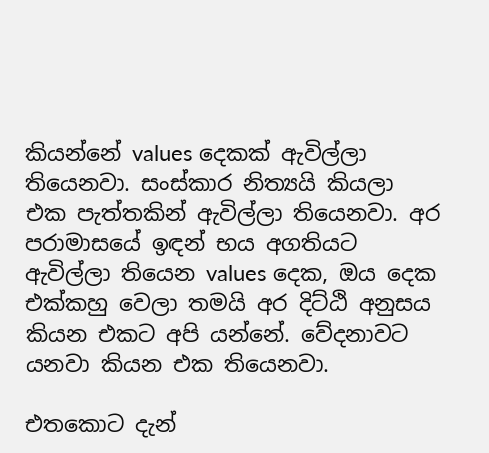කියන්නේ values දෙකක් ඇවිල්ලා තියෙනවා. සංස්කාර නිත්‍යයි කියලා එක පැත්තකින් ඇවිල්ලා තියෙනවා. අර පරාමාසයේ ඉඳන් භය අගතියට ඇවිල්ලා තියෙන values දෙක, ඔය දෙක එක්කහු වෙලා තමයි අර දිට්ඨි අනුසය කියන එකට අපි යන්නේ. වේදනාවට යනවා කියන එක තියෙනවා.

එතකොට දැන්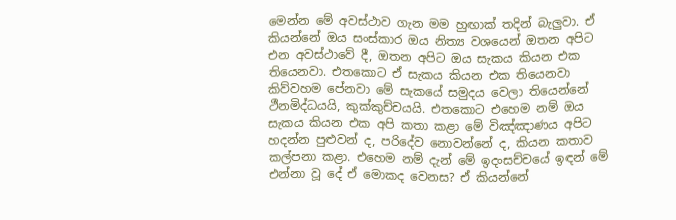මෙන්න මේ අවස්ථාව ගැන මම හුඟාක් තදින් බැලුවා. ඒ කියන්නේ ඔය සංස්කාර ඔය නිත්‍ය වශයෙන් ඔතන අපිට එන අවස්ථාවේ දී, ඔතන අපිට ඔය සැකය කියන එක තියෙනවා. එතකොට ඒ සැකය කියන එක තියෙනවා කිව්වහම පේනවා මේ සැකයේ සමුදය වෙලා තියෙන්නේ ථීනමිද්ධයයි, කුක්කුච්චයයි. එතකොට එහෙම නම් ඔය සැකය කියන එක අපි කතා කළා මේ විඤ්ඤාණය අපිට හදන්න පුළුවන් ද, පරිදේව නොවන්නේ ද, කියන කතාව කල්පනා කළා. එහෙම නම් දැන් මේ ඉදංසච්චයේ ඉඳන් මේ එන්නා වූ දේ ඒ මොකද වෙනස? ඒ කියන්නේ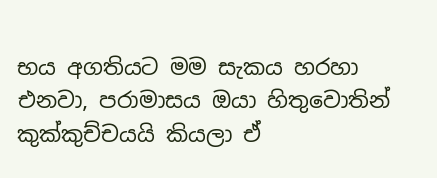භය අගතියට මම සැකය හරහා එනවා, පරාමාසය ඔයා හිතුවොතින් කුක්කුච්චයයි කියලා ඒ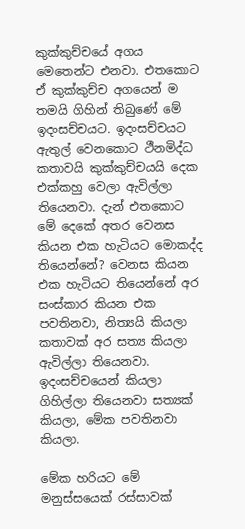කුක්කුච්චයේ අගය මෙතෙන්ට එනවා. එතකොට ඒ කුක්කුච්ච අගයෙන් ම තමයි ගිහින් තිබුණේ මේ ඉදංසච්චයට. ඉදංසච්චයට ඇතුල් වෙනකොට ථීනමිද්ධ කතාවයි කුක්කුච්චයයි දෙක එක්කහු වෙලා ඇවිල්ලා තියෙනවා. දැන් එතකොට මේ දෙකේ අතර වෙනස කියන එක හැටියට මොකද්ද තියෙන්නේ? වෙනස කියන එක හැටියට තියෙන්නේ අර සංස්කාර කියන එක පවතිනවා, නිත්‍යයි කියලා කතාවක් අර සත්‍ය කියලා ඇවිල්ලා තියෙනවා. ඉදංසච්චයෙන් කියලා ගිහිල්ලා තියෙනවා සත්‍යක් කියලා, මේක පවතිනවා කියලා.

මේක හරියට මේ මනුස්සයෙක් රස්සාවක්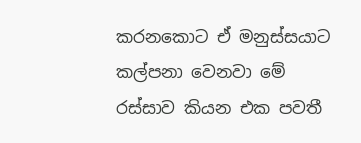කරනකොට ඒ මනුස්සයාට කල්පනා වෙනවා මේ රස්සාව කියන එක පවතී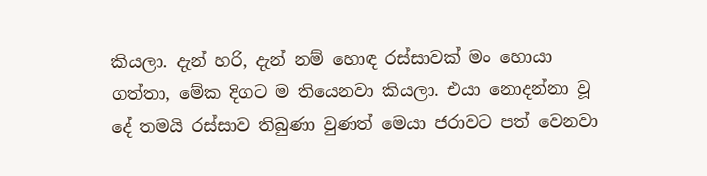කියලා. දැන් හරි, දැන් නම් හොඳ රස්සාවක් මං හොයා ගත්තා, මේක දිගට ම තියෙනවා කියලා. එයා නොදන්නා වූ දේ තමයි රස්සාව තිබුණා වුණත් මෙයා ජරාවට පත් වෙනවා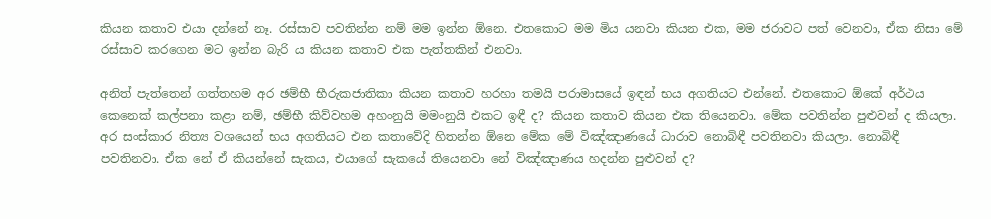කියන කතාව එයා දන්නේ නෑ. රස්සාව පවතින්න නම් මම ඉන්න ඕනෙ. එතකොට මම මිය යනවා කියන එක, මම ජරාවට පත් වෙනවා, ඒක නිසා මේ රස්සාව කරගෙන මට ඉන්න බැරි ය කියන කතාව එක පැත්තකින් එනවා.

අනිත් පැත්තෙන් ගත්තහම අර ඡම්භී භීරුකජාතිකා කියන කතාව හරහා තමයි පරාමාසයේ ඉඳන් භය අගතියට එන්නේ. එතකොට ඕකේ අර්ථය කෙනෙක් කල්පනා කළා නම්, ඡම්භී කිව්වහම අහංනුයි මමංනුයි එකට ඉඳී ද? කියන කතාව කියන එක තියෙනවා. මේක පවතින්න පුළුවන් ද කියලා. අර සංස්කාර නිත්‍ය වශයෙන් භය අගතියට එන කතාවේදි හිතන්න ඕනෙ මේක මේ විඤ්ඤාණයේ ධාරාව නොබිඳී පවතිනවා කියලා. නොබිඳී පවතිනවා. ඒක නේ ඒ කියන්නේ සැකය, එයාගේ සැකයේ තියෙනවා නේ විඤ්ඤාණය හදන්න පුළුවන් ද?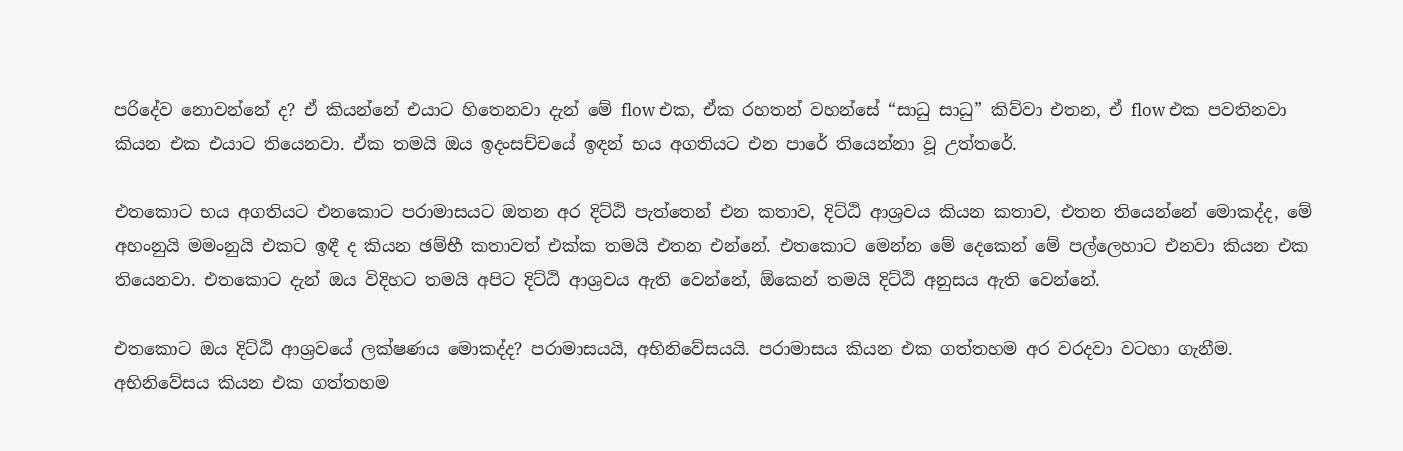පරිදේව නොවන්නේ ද? ඒ කියන්නේ එයාට හිතෙනවා දැන් මේ flow එක, ඒක රහතන් වහන්සේ “සාධු සාධු” කිව්වා එතන, ඒ flow එක පවතිනවා කියන එක එයාට තියෙනවා. ඒක තමයි ඔය ඉදංසච්චයේ ඉඳන් භය අගතියට එන පාරේ තියෙන්නා වූ උත්තරේ.

එතකොට භය අගතියට එනකොට පරාමාසයට ඔතන අර දිට්ඨි පැත්තෙන් එන කතාව, දිට්ඨි ආශ්‍රවය කියන කතාව, එතන තියෙන්නේ මොකද්ද, මේ අහංනුයි මමංනුයි එකට ඉඳී ද කියන ඡම්භී කතාවත් එක්ක තමයි එතන එන්නේ. එතකොට මෙන්න මේ දෙකෙන් මේ පල්ලෙහාට එනවා කියන එක තියෙනවා. එතකොට දැන් ඔය විදිහට තමයි අපිට දිට්ඨි ආශ්‍රවය ඇති වෙන්නේ, ඕකෙන් තමයි දිට්ඨි අනුසය ඇති වෙන්නේ.

එතකොට ඔය දිට්ඨි ආශ්‍රවයේ ලක්ෂණය මොකද්ද? පරාමාසයයි, අභිනිවේසයයි. පරාමාසය කියන එක ගත්තහම අර වරදවා වටහා ගැනීම. අභිනිවේසය කියන එක ගත්තහම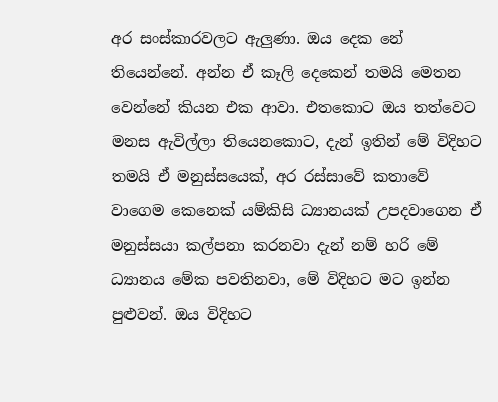අර සංස්කාරවලට ඇලුණා. ඔය දෙක නේ තියෙන්නේ. අන්න ඒ කෑලි දෙකෙන් තමයි මෙතන වෙන්නේ කියන එක ආවා. එතකොට ඔය තත්වෙට මනස ඇවිල්ලා තියෙනකොට, දැන් ඉතින් මේ විදිහට තමයි ඒ මනුස්සයෙක්, අර රස්සාවේ කතාවේ වාගෙම කෙනෙක් යම්කිසි ධ්‍යානයක් උපදවාගෙන ඒ මනුස්සයා කල්පනා කරනවා දැන් නම් හරි මේ ධ්‍යානය මේක පවතිනවා, මේ විදිහට මට ඉන්න පුළුවන්. ඔය විදිහට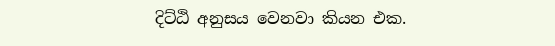දිට්ඨි අනුසය වෙනවා කියන එක.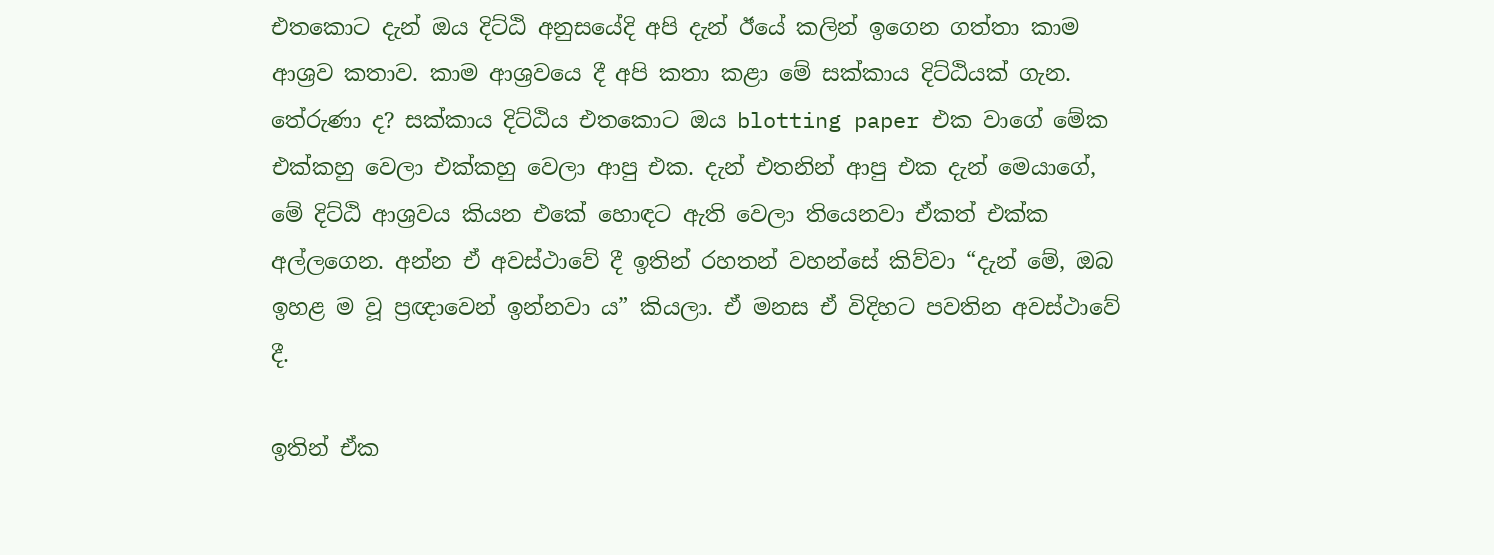එතකොට දැන් ඔය දිට්ඨි අනුසයේදි අපි දැන් ඊයේ කලින් ඉගෙන ගත්තා කාම ආශ්‍රව කතාව. කාම ආශ්‍රවයෙ දී අපි කතා කළා මේ සක්කාය දිට්ඨියක් ගැන. තේරුණා ද? සක්කාය දිට්ඨිය එතකොට ඔය blotting paper එක වාගේ මේක එක්කහු වෙලා එක්කහු වෙලා ආපු එක. දැන් එතනින් ආපු එක දැන් මෙයාගේ, මේ දිට්ඨි ආශ්‍රවය කියන එකේ හොඳට ඇති වෙලා තියෙනවා ඒකත් එක්ක අල්ලගෙන. අන්න ඒ අවස්ථාවේ දී ඉතින් රහතන් වහන්සේ කිව්වා “දැන් මේ, ඔබ ඉහළ ම වූ ප්‍රඥාවෙන් ඉන්නවා ය” කියලා. ඒ මනස ඒ විදිහට පවතින අවස්ථාවේ දී.

ඉතින් ඒක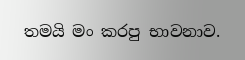තමයි මං කරපු භාවනාව.